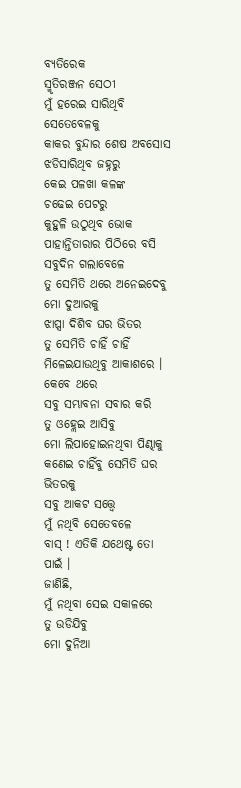ବ୍ୟତିରେକ
ସ୍ମୃତିରଞ୍ଜନ ସେଠୀ
ମୁଁ ହରେଇ ସାରିଥିବି ସେତେବେଳକୁ
କାକର ବୁନ୍ଦାର ଶେଷ ଅବସୋସ
ଝଡିସାରିଥିବ ଜହ୍ନରୁ
କେଇ ପଳଖା କଳଙ୍କ
ଚଢେଇ ପେଟରୁ
କୁହୁଳି ଉଠୁଥିବ ଭୋକ
ପାହାନ୍ତିତାରାର ପିଠିରେ ବସି
ସବୁଦିନ ଗଲାବେଳେ
ତୁ ସେମିତି ଥରେ ଅନେଇଦେବୁ
ମୋ ଦୁଆରକୁ
ଝାପ୍ସା ଦିଶିବ ଘର ଭିତର
ତୁ ସେମିତି ଚାହିଁ ଚାହିଁ
ମିଳେଇଯାଉଥିବୁ ଆକାଶରେ ।
କେବେ ଥରେ
ସବୁ ସମ୍ଭାବନା ସବାର କରି
ତୁ ଓହ୍ଲେଇ ଆସିବୁ
ମୋ ଲିପାହୋଇନଥିବା ପିଣ୍ଢାକୁ
କଣେଇ ଚାହିଁବୁ ସେମିତି ଘର ଭିତରକୁ
ସବୁ ଆକଟ ସତ୍ତ୍ୱେ
ମୁଁ ନଥିବି ସେତେବଳେ
ବାସ୍ ! ଏତିକି ଯଥେଷ୍ଟ ତୋ ପାଇଁ ।
ଜାଣିଛି,
ମୁଁ ନଥିବା ସେଇ ସକାଳରେ
ତୁ ଉଡିଯିବୁ
ମୋ ଦୁନିଆ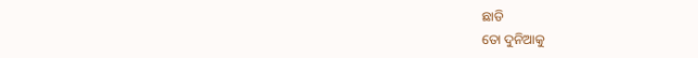ଛାଡି
ତୋ ଦୁନିଆକୁ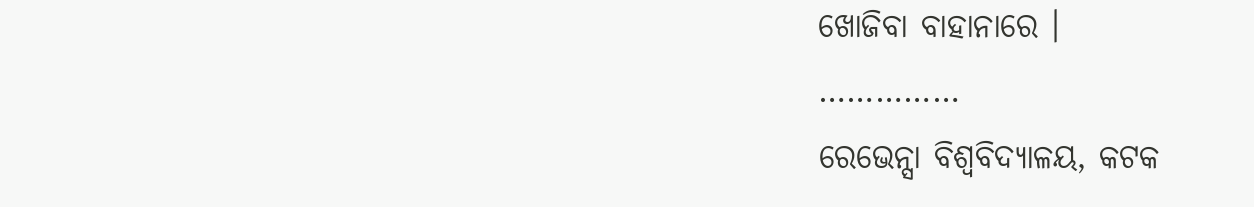ଖୋଜିବା ବାହାନାରେ ।
……………
ରେଭେନ୍ସା ବିଶ୍ୱବିଦ୍ୟାଳୟ, କଟକ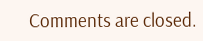Comments are closed.